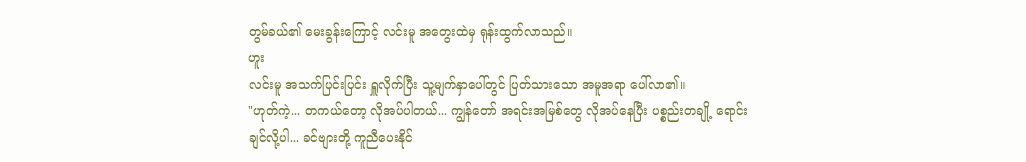တွမ်ခယ်၏ မေးခွန်းကြောင့် လင်းမူ အတွေးထဲမှ ရုန်းထွက်လာသည်။
ဟူး
လင်းမူ အသက်ပြင်းပြင်း ရှူလိုက်ပြီး သူ့မျက်နှာပေါ်တွင် ပြတ်သားသော အမူအရာ ပေါ်လာ၏။
"ဟုတ်ကဲ့... တကယ်တော့ လိုအပ်ပါတယ်... ကျွန်တော် အရင်းအမြစ်တွေ လိုအပ်နေပြီး ပစ္စည်းတချို့ ရောင်းချင်လို့ပါ... ခင်ဗျားတို့ ကူညီပေးနိုင်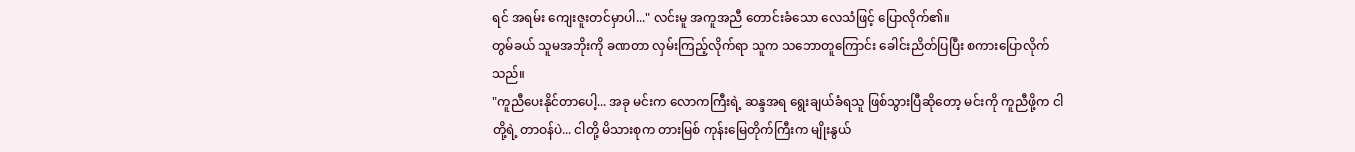ရင် အရမ်း ကျေးဇူးတင်မှာပါ..." လင်းမူ အကူအညီ တောင်းခံသော လေသံဖြင့် ပြောလိုက်၏။
တွမ်ခယ် သူမအဘိုးကို ခဏတာ လှမ်းကြည့်လိုက်ရာ သူက သဘောတူကြောင်း ခေါင်းညိတ်ပြပြီး စကားပြောလိုက်သည်။
"ကူညီပေးနိုင်တာပေါ့... အခု မင်းက လောကကြီးရဲ့ ဆန္ဒအရ ရွေးချယ်ခံရသူ ဖြစ်သွားပြီဆိုတော့ မင်းကို ကူညီဖို့က ငါတို့ရဲ့ တာဝန်ပဲ... ငါတို့ မိသားစုက တားမြစ် ကုန်းမြေတိုက်ကြီးက မျိုးနွယ်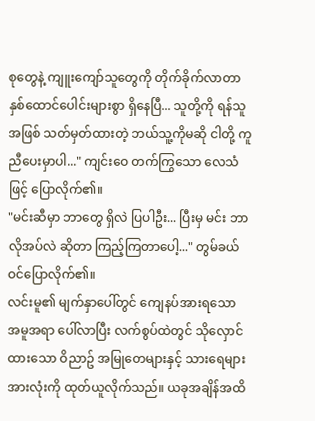စုတွေနဲ့ ကျူးကျော်သူတွေကို တိုက်ခိုက်လာတာ နှစ်ထောင်ပေါင်းများစွာ ရှိနေပြီ... သူတို့ကို ရန်သူအဖြစ် သတ်မှတ်ထားတဲ့ ဘယ်သူ့ကိုမဆို ငါတို့ ကူညီပေးမှာပါ..." ကျင်းဝေ တက်ကြွသော လေသံဖြင့် ပြောလိုက်၏။
"မင်းဆီမှာ ဘာတွေ ရှိလဲ ပြပါဦး... ပြီးမှ မင်း ဘာလိုအပ်လဲ ဆိုတာ ကြည့်ကြတာပေါ့..." တွမ်ခယ် ဝင်ပြောလိုက်၏။
လင်းမူ၏ မျက်နှာပေါ်တွင် ကျေနပ်အားရသော အမူအရာ ပေါ်လာပြီး လက်စွပ်ထဲတွင် သိုလှောင်ထားသော ဝိညာဥ် အမြုတေများနှင့် သားရေများ အားလုံးကို ထုတ်ယူလိုက်သည်။ ယခုအချိန်အထိ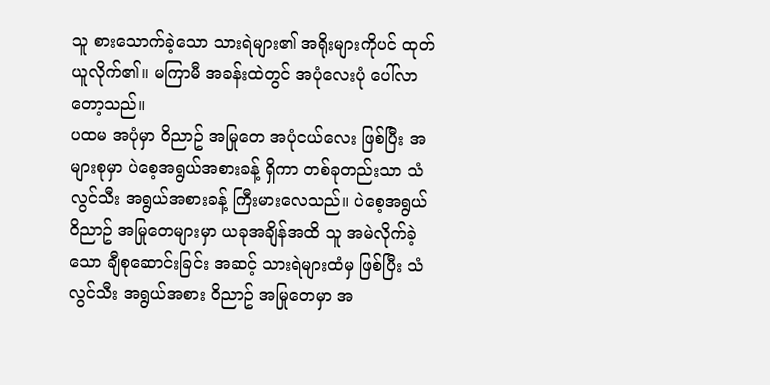သူ စားသောက်ခဲ့သော သားရဲများ၏ အရိုးများကိုပင် ထုတ်ယူလိုက်၏။ မကြာမီ အခန်းထဲတွင် အပုံလေးပုံ ပေါ်လာတော့သည်။
ပထမ အပုံမှာ ဝိညာဥ် အမြုတေ အပုံငယ်လေး ဖြစ်ပြီး အများစုမှာ ပဲစေ့အရွယ်အစားခန့် ရှိကာ တစ်ခုတည်းသာ သံလွင်သီး အရွယ်အစားခန့် ကြီးမားလေသည်။ ပဲစေ့အရွယ် ဝိညာဥ် အမြုတေများမှာ ယခုအချိန်အထိ သူ အမဲလိုက်ခဲ့သော ချီစုဆောင်းခြင်း အဆင့် သားရဲများထံမှ ဖြစ်ပြီး သံလွင်သီး အရွယ်အစား ဝိညာဥ် အမြုတေမှာ အ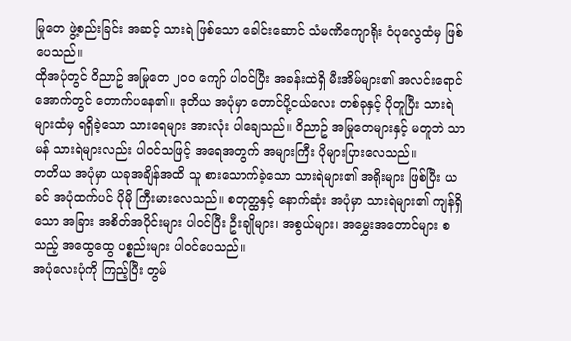မြုတေ ဖွဲ့စည်းခြင်း အဆင့် သားရဲ ဖြစ်သော ခေါင်းဆောင် သံမဏိကျောရိုး ဝံပုလွေထံမှ ဖြစ်ပေသည်။
ထိုအပုံတွင် ဝိညာဥ် အမြုတေ ၂၀၀ ကျော် ပါဝင်ပြီး အခန်းထဲရှိ မီးအိမ်များ၏ အလင်းရောင်အောက်တွင် တောက်ပနေ၏။ ဒုတိယ အပုံမှာ တောင်ပို့ငယ်လေး တစ်ခုနှင့် ပိုတူပြီး သားရဲများထံမှ ရရှိခဲ့သော သားရေများ အားလုံး ပါချေသည်။ ဝိညာဥ် အမြုတေများနှင့် မတူဘဲ သာမန် သားရဲများလည်း ပါဝင်သဖြင့် အရေအတွက် အများကြီး ပိုများပြားလေသည်။
တတိယ အပုံမှာ ယခုအချိန်အထိ သူ စားသောက်ခဲ့သော သားရဲများ၏ အရိုးများ ဖြစ်ပြီး ယခင် အပုံထက်ပင် ပိုမို ကြီးမားလေသည်။ စတုတ္ထနှင့် နောက်ဆုံး အပုံမှာ သားရဲများ၏ ကျန်ရှိသော အခြား အစိတ်အပိုင်းများ ပါဝင်ပြီး ဦးချိုများ၊ အစွယ်များ၊ အမွှေးအတောင်များ စသည့် အထွေထွေ ပစ္စည်းများ ပါဝင်ပေသည်။
အပုံလေးပုံကို ကြည့်ပြီး တွမ်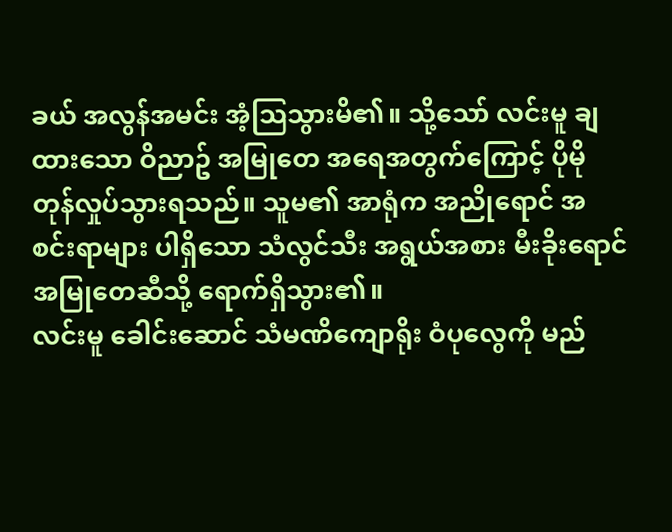ခယ် အလွန်အမင်း အံ့သြသွားမိ၏။ သို့သော် လင်းမူ ချထားသော ဝိညာဥ် အမြုတေ အရေအတွက်ကြောင့် ပိုမို တုန်လှုပ်သွားရသည်။ သူမ၏ အာရုံက အညိုရောင် အစင်းရာများ ပါရှိသော သံလွင်သီး အရွယ်အစား မီးခိုးရောင် အမြုတေဆီသို့ ရောက်ရှိသွား၏။
လင်းမူ ခေါင်းဆောင် သံမဏိကျောရိုး ဝံပုလွေကို မည်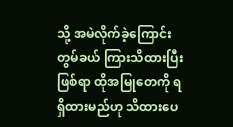သို့ အမဲလိုက်ခဲ့ကြောင်း တွမ်ခယ် ကြားသိထားပြီး ဖြစ်ရာ ထိုအမြုတေကို ရရှိထားမည်ဟု သိထားပေ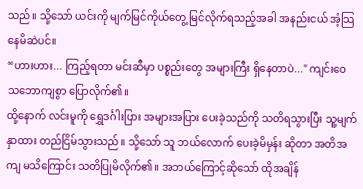သည်။ သို့သော် ယင်းကို မျက်မြင်ကိုယ်တွေ့ မြင်လိုက်ရသည့်အခါ အနည်းငယ် အံ့သြနေမိဆဲပင်။
“ဟားဟား... ကြည့်ရတာ မင်းဆီမှာ ပစ္စည်းတွေ အများကြီး ရှိနေတာပဲ..." ကျင်းဝေ သဘောကျစွာ ပြောလိုက်၏။
ထို့နောက် လင်းမူကို ရွှေဒင်္ဂါးပြား အများအပြား ပေးခဲ့သည်ကို သတိရသွားပြီး သူ့မျက်နှာထား တည်ငြိမ်သွားသည်။ သို့သော် သူ ဘယ်လောက် ပေးခဲ့မိမှန်း ဆိုတာ အတိအကျ မသိကြောင်း သတိပြုမိလိုက်၏။ အဘယ်ကြောင့်ဆိုသော် ထိုအချိန်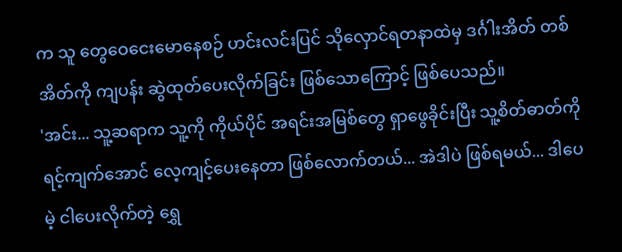က သူ တွေဝေငေးမောနေစဉ် ဟင်းလင်းပြင် သိုလှောင်ရတနာထဲမှ ဒင်္ဂါးအိတ် တစ်အိတ်ကို ကျပန်း ဆွဲထုတ်ပေးလိုက်ခြင်း ဖြစ်သောကြောင့် ဖြစ်ပေသည်။
'အင်း... သူ့ဆရာက သူ့ကို ကိုယ်ပိုင် အရင်းအမြစ်တွေ ရှာဖွေခိုင်းပြီး သူ့စိတ်ဓာတ်ကို ရင့်ကျက်အောင် လေ့ကျင့်ပေးနေတာ ဖြစ်လောက်တယ်... အဲဒါပဲ ဖြစ်ရမယ်... ဒါပေမဲ့ ငါပေးလိုက်တဲ့ ရွှေ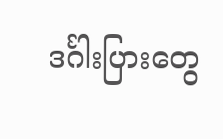ဒင်္ဂါးပြားတွေ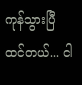ကုန်သွားပြီ ထင်တယ်... ငါ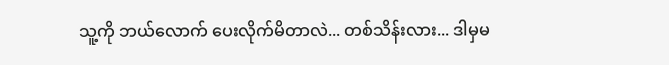သူ့ကို ဘယ်လောက် ပေးလိုက်မိတာလဲ... တစ်သိန်းလား... ဒါမှမ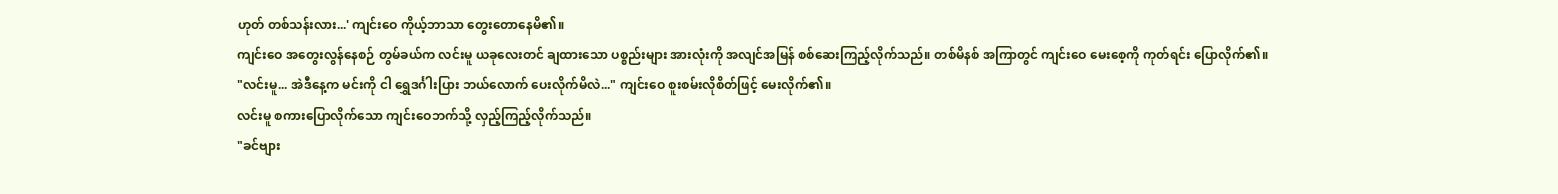ဟုတ် တစ်သန်းလား...' ကျင်းဝေ ကိုယ့်ဘာသာ တွေးတောနေမိ၏။
ကျင်းဝေ အတွေးလွန်နေစဉ် တွမ်ခယ်က လင်းမူ ယခုလေးတင် ချထားသော ပစ္စည်းများ အားလုံးကို အလျင်အမြန် စစ်ဆေးကြည့်လိုက်သည်။ တစ်မိနစ် အကြာတွင် ကျင်းဝေ မေးစေ့ကို ကုတ်ရင်း ပြောလိုက်၏။
"လင်းမူ... အဲဒီနေ့က မင်းကို ငါ ရွှေဒင်္ဂါးပြား ဘယ်လောက် ပေးလိုက်မိလဲ..." ကျင်းဝေ စူးစမ်းလိုစိတ်ဖြင့် မေးလိုက်၏။
လင်းမူ စကားပြောလိုက်သော ကျင်းဝေဘက်သို့ လှည့်ကြည့်လိုက်သည်။
"ခင်ဗျား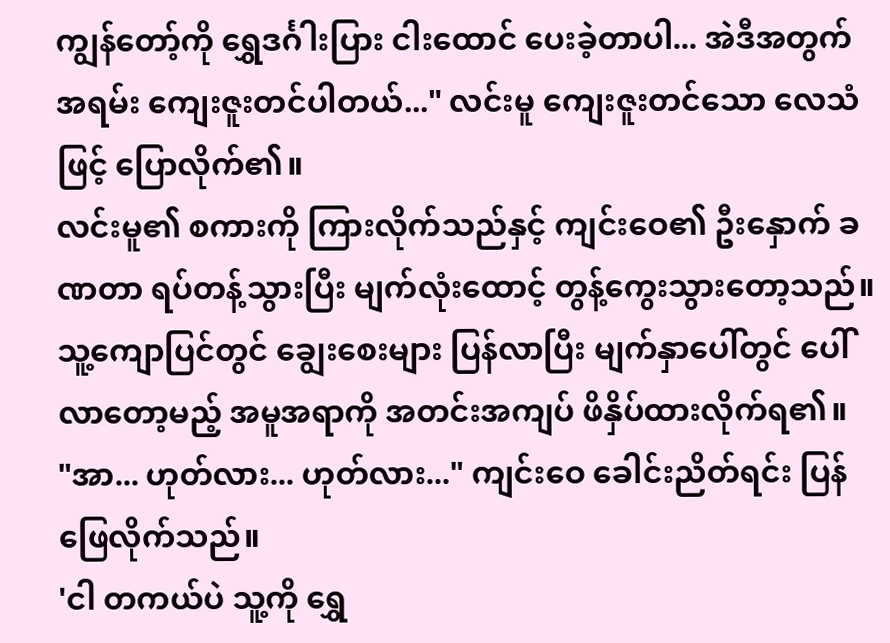ကျွန်တော့်ကို ရွှေဒင်္ဂါးပြား ငါးထောင် ပေးခဲ့တာပါ... အဲဒီအတွက် အရမ်း ကျေးဇူးတင်ပါတယ်..." လင်းမူ ကျေးဇူးတင်သော လေသံဖြင့် ပြောလိုက်၏။
လင်းမူ၏ စကားကို ကြားလိုက်သည်နှင့် ကျင်းဝေ၏ ဦးနှောက် ခဏတာ ရပ်တန့်သွားပြီး မျက်လုံးထောင့် တွန့်ကွေးသွားတော့သည်။ သူ့ကျောပြင်တွင် ချွေးစေးများ ပြန်လာပြီး မျက်နှာပေါ်တွင် ပေါ်လာတော့မည့် အမူအရာကို အတင်းအကျပ် ဖိနှိပ်ထားလိုက်ရ၏။
"အာ... ဟုတ်လား... ဟုတ်လား..." ကျင်းဝေ ခေါင်းညိတ်ရင်း ပြန်ဖြေလိုက်သည်။
'ငါ တကယ်ပဲ သူ့ကို ရွှေ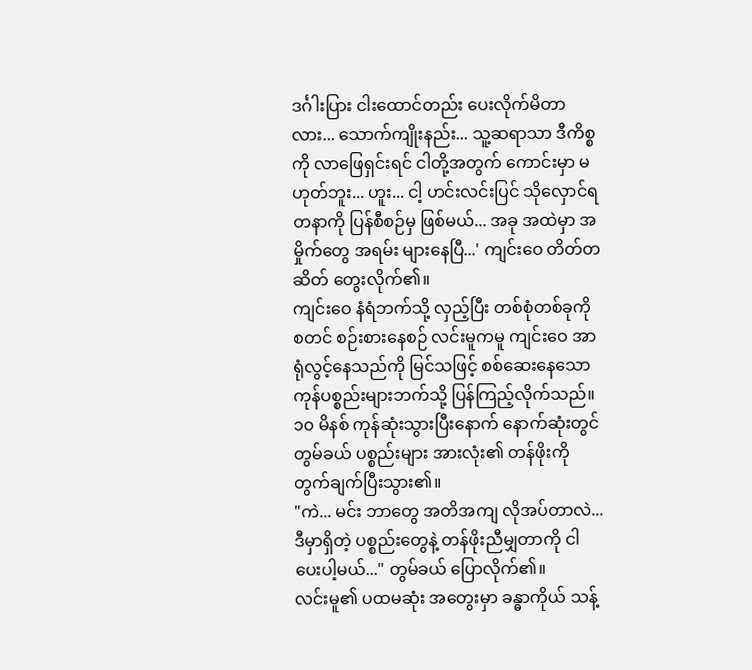ဒင်္ဂါးပြား ငါးထောင်တည်း ပေးလိုက်မိတာလား... သောက်ကျိုးနည်း... သူ့ဆရာသာ ဒီကိစ္စကို လာဖြေရှင်းရင် ငါတို့အတွက် ကောင်းမှာ မဟုတ်ဘူး... ဟူး... ငါ့ ဟင်းလင်းပြင် သိုလှောင်ရတနာကို ပြန်စီစဉ်မှ ဖြစ်မယ်... အခု အထဲမှာ အမှိုက်တွေ အရမ်း များနေပြီ...' ကျင်းဝေ တိတ်တဆိတ် တွေးလိုက်၏။
ကျင်းဝေ နံရံဘက်သို့ လှည့်ပြီး တစ်စုံတစ်ခုကို စတင် စဉ်းစားနေစဉ် လင်းမူကမူ ကျင်းဝေ အာရုံလွင့်နေသည်ကို မြင်သဖြင့် စစ်ဆေးနေသော ကုန်ပစ္စည်းများဘက်သို့ ပြန်ကြည့်လိုက်သည်။
၁၀ မိနစ် ကုန်ဆုံးသွားပြီးနောက် နောက်ဆုံးတွင် တွမ်ခယ် ပစ္စည်းများ အားလုံး၏ တန်ဖိုးကို တွက်ချက်ပြီးသွား၏။
"ကဲ... မင်း ဘာတွေ အတိအကျ လိုအပ်တာလဲ... ဒီမှာရှိတဲ့ ပစ္စည်းတွေနဲ့ တန်ဖိုးညီမျှတာကို ငါ ပေးပါ့မယ်..." တွမ်ခယ် ပြောလိုက်၏။
လင်းမူ၏ ပထမဆုံး အတွေးမှာ ခန္ဓာကိုယ် သန့်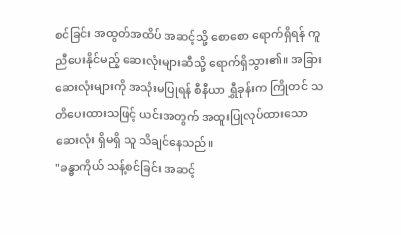စင်ခြင်း အထွတ်အထိပ် အဆင့်သို့ စောစော ရောက်ရှိရန် ကူညီပေးနိုင်မည့် ဆေးလုံးများဆီသို့ ရောက်ရှိသွား၏။ အခြား ဆေးလုံးများကို အသုံးမပြုရန် စီနီယာ ရွှီခုန်းက ကြိုတင် သတိပေးထားသဖြင့် ယင်းအတွက် အထူးပြုလုပ်ထားသော ဆေးလုံး ရှိမရှိ သူ သိချင်နေသည်။
"ခန္ဓာကိုယ် သန့်စင်ခြင်း အဆင့်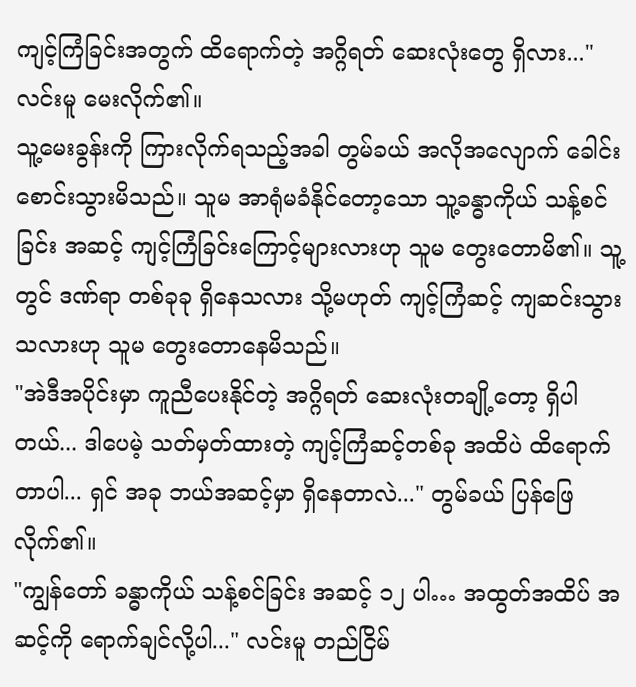ကျင့်ကြံခြင်းအတွက် ထိရောက်တဲ့ အဂ္ဂိရတ် ဆေးလုံးတွေ ရှိလား..." လင်းမူ မေးလိုက်၏။
သူ့မေးခွန်းကို ကြားလိုက်ရသည့်အခါ တွမ်ခယ် အလိုအလျောက် ခေါင်းစောင်းသွားမိသည်။ သူမ အာရုံမခံနိုင်တော့သော သူ့ခန္ဓာကိုယ် သန့်စင်ခြင်း အဆင့် ကျင့်ကြံခြင်းကြောင့်များလားဟု သူမ တွေးတောမိ၏။ သူ့တွင် ဒဏ်ရာ တစ်ခုခု ရှိနေသလား သို့မဟုတ် ကျင့်ကြံဆင့် ကျဆင်းသွားသလားဟု သူမ တွေးတောနေမိသည်။
"အဲဒီအပိုင်းမှာ ကူညီပေးနိုင်တဲ့ အဂ္ဂိရတ် ဆေးလုံးတချို့တော့ ရှိပါတယ်... ဒါပေမဲ့ သတ်မှတ်ထားတဲ့ ကျင့်ကြံဆင့်တစ်ခု အထိပဲ ထိရောက်တာပါ... ရှင် အခု ဘယ်အဆင့်မှာ ရှိနေတာလဲ..." တွမ်ခယ် ပြန်ဖြေလိုက်၏။
"ကျွန်တော် ခန္ဓာကိုယ် သန့်စင်ခြင်း အဆင့် ၁၂ ပါ… အထွတ်အထိပ် အဆင့်ကို ရောက်ချင်လို့ပါ..." လင်းမူ တည်ငြိမ်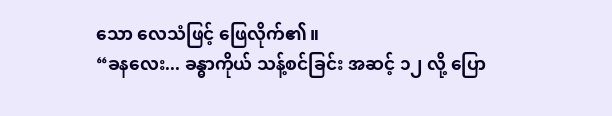သော လေသံဖြင့် ဖြေလိုက်၏။
“ခနလေး... ခန္ဓာကိုယ် သန့်စင်ခြင်း အဆင့် ၁၂ လို့ ပြော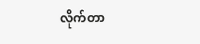လိုက်တာ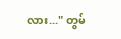လား..." တွမ်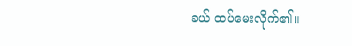ခယ် ထပ်မေးလိုက်၏။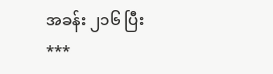အခန်း ၂၁၆ ပြီး
***